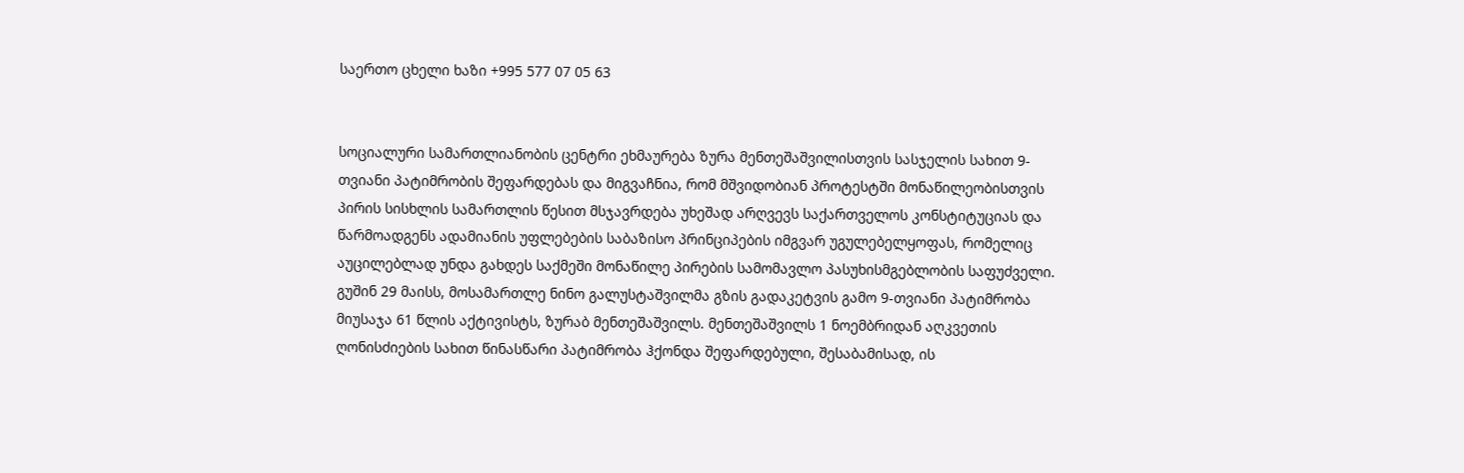საერთო ცხელი ხაზი +995 577 07 05 63


სოციალური სამართლიანობის ცენტრი ეხმაურება ზურა მენთეშაშვილისთვის სასჯელის სახით 9-თვიანი პატიმრობის შეფარდებას და მიგვაჩნია, რომ მშვიდობიან პროტესტში მონაწილეობისთვის პირის სისხლის სამართლის წესით მსჯავრდება უხეშად არღვევს საქართველოს კონსტიტუციას და წარმოადგენს ადამიანის უფლებების საბაზისო პრინციპების იმგვარ უგულებელყოფას, რომელიც აუცილებლად უნდა გახდეს საქმეში მონაწილე პირების სამომავლო პასუხისმგებლობის საფუძველი.
გუშინ 29 მაისს, მოსამართლე ნინო გალუსტაშვილმა გზის გადაკეტვის გამო 9-თვიანი პატიმრობა მიუსაჯა 61 წლის აქტივისტს, ზურაბ მენთეშაშვილს. მენთეშაშვილს 1 ნოემბრიდან აღკვეთის ღონისძიების სახით წინასწარი პატიმრობა ჰქონდა შეფარდებული, შესაბამისად, ის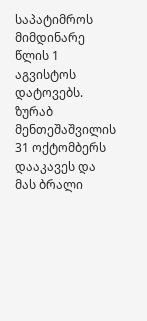საპატიმროს მიმდინარე წლის 1 აგვისტოს დატოვებს.
ზურაბ მენთეშაშვილის 31 ოქტომბერს დააკავეს და მას ბრალი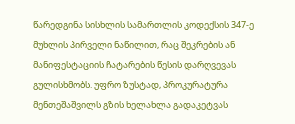წარედგინა სისხლის სამართლის კოდექსის 347-ე მუხლის პირველი ნაწილით, რაც შეკრების ან მანიფესტაციის ჩატარების წესის დარღვევას გულისხმობს. უფრო ზუსტად, პროკურატურა მენთეშაშვილს გზის ხელახლა გადაკეტვას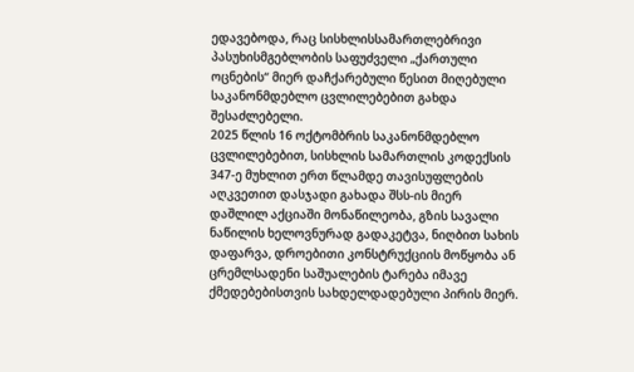ედავებოდა, რაც სისხლისსამართლებრივი პასუხისმგებლობის საფუძველი „ქართული ოცნების“ მიერ დაჩქარებული წესით მიღებული საკანონმდებლო ცვლილებებით გახდა შესაძლებელი.
2025 წლის 16 ოქტომბრის საკანონმდებლო ცვლილებებით, სისხლის სამართლის კოდექსის 347-ე მუხლით ერთ წლამდე თავისუფლების აღკვეთით დასჯადი გახადა შსს-ის მიერ დაშლილ აქციაში მონაწილეობა, გზის სავალი ნაწილის ხელოვნურად გადაკეტვა, ნიღბით სახის დაფარვა, დროებითი კონსტრუქციის მოწყობა ან ცრემლსადენი საშუალების ტარება იმავე ქმედებებისთვის სახდელდადებული პირის მიერ.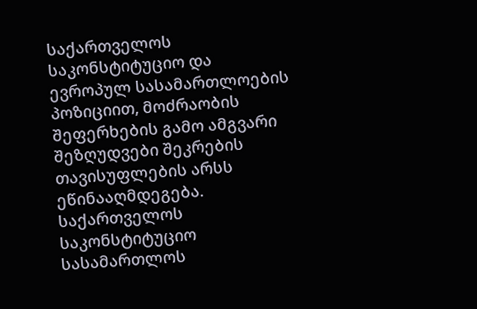საქართველოს საკონსტიტუციო და ევროპულ სასამართლოების პოზიციით, მოძრაობის შეფერხების გამო ამგვარი შეზღუდვები შეკრების თავისუფლების არსს ეწინააღმდეგება. საქართველოს საკონსტიტუციო სასამართლოს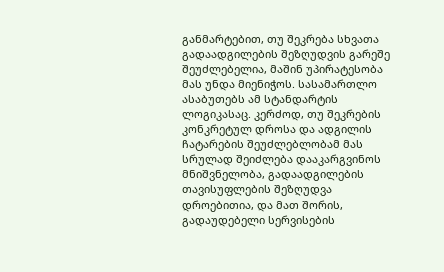განმარტებით, თუ შეკრება სხვათა გადაადგილების შეზღუდვის გარეშე შეუძლებელია, მაშინ უპირატესობა მას უნდა მიენიჭოს. სასამართლო ასაბუთებს ამ სტანდარტის ლოგიკასაც. კერძოდ, თუ შეკრების კონკრეტულ დროსა და ადგილის ჩატარების შეუძლებლობამ მას სრულად შეიძლება დააკარგვინოს მნიშვნელობა, გადაადგილების თავისუფლების შეზღუდვა დროებითია, და მათ შორის, გადაუდებელი სერვისების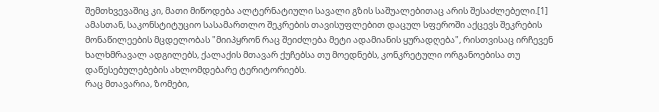შემთხვევაშიც კი, მათი მიწოდება ალტერნატიული სავალი გზის საშუალებითაც არის შესაძლებელი.[1] ამასთან, საკონსტიტუციო სასამართლო შეკრების თავისუფლებით დაცულ სფეროში აქცევს შეკრების მონაწილეების მცდელობას "მიიპყრონ რაც შეიძლება მეტი ადამიანის ყურადღება", რისთვისაც ირჩევენ ხალხმრავალ ადგილებს, ქალაქის მთავარ ქუჩებსა თუ მოედნებს, კონკრეტული ორგანოებისა თუ დაწესებულებების ახლომდებარე ტერიტორიებს.
რაც მთავარია, ზომები,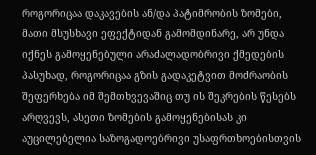როგორიცაა დაკავების ან/და პატიმრობის ზომები, მათი მსუსხავი ეფექტიდან გამომდინარე, არ უნდა იქნეს გამოყენებული არაძალადობრივი ქმედების პასუხად, როგორიცაა გზის გადაკეტვით მოძრაობის შეფერხება იმ შემთხვევაშიც თუ ის შეკრების წესებს არღვევს, ასეთი ზომების გამოყენებისას კი აუცილებელია საზოგადოებრივი უსაფრთხოებისთვის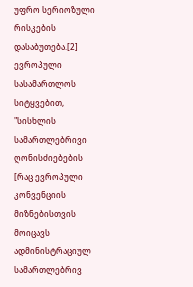უფრო სერიოზული რისკების დასაბუთება.[2] ევროპული სასამართლოს სიტყვებით, "სისხლის სამართლებრივი ღონისძიებების [რაც ევროპული კონვენციის მიზნებისთვის მოიცავს ადმინისტრაციულ სამართლებრივ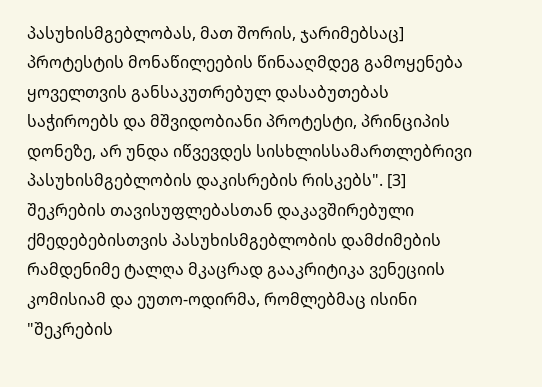პასუხისმგებლობას, მათ შორის, ჯარიმებსაც] პროტესტის მონაწილეების წინააღმდეგ გამოყენება ყოველთვის განსაკუთრებულ დასაბუთებას საჭიროებს და მშვიდობიანი პროტესტი, პრინციპის დონეზე, არ უნდა იწვევდეს სისხლისსამართლებრივი პასუხისმგებლობის დაკისრების რისკებს". [3]
შეკრების თავისუფლებასთან დაკავშირებული ქმედებებისთვის პასუხისმგებლობის დამძიმების რამდენიმე ტალღა მკაცრად გააკრიტიკა ვენეციის კომისიამ და ეუთო-ოდირმა, რომლებმაც ისინი "შეკრების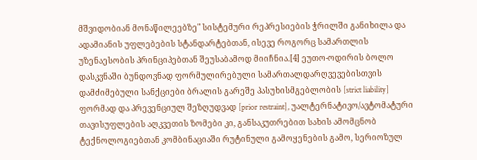მშვიდობიან მონაწილეებზე" სისტემური რეპრესიების ჭრილში განიხილა და ადამიანის უფლებების სტანდარტებთან, ისევე როგორც სამართლის უზენაესობის პრინციპებთან შეუსაბამოდ მიიჩნია.[4] ეუთო-ოდირის ბოლო დასკვნაში ბუნდოვნად ფორმულირებული სამართალდარღვევებისთვის დამძიმებული სანქციები ბრალის გარეშე პასუხისმგებლობის [strict liability] ფორმად და პრევენციულ შეზღუდვად [prior restraint], უალტერნატივო/ავტომატური თავისუფლების აღკვეთის ზომები კი, განსაკუთრებით სახის ამომცნობ ტექნოლოგიებთან კომბინაციაში რუტინული გამოყენების გამო, სერიოზულ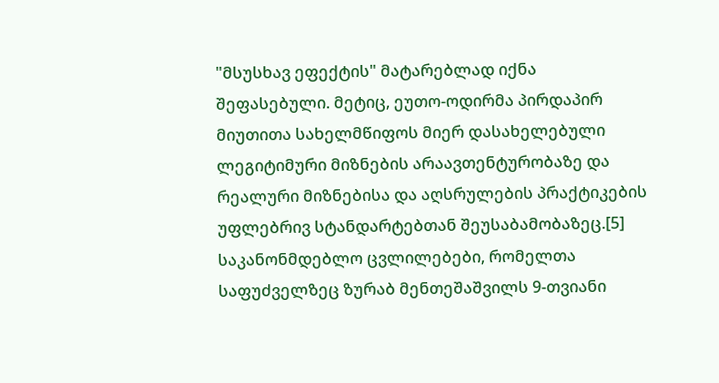"მსუსხავ ეფექტის" მატარებლად იქნა შეფასებული. მეტიც, ეუთო-ოდირმა პირდაპირ მიუთითა სახელმწიფოს მიერ დასახელებული ლეგიტიმური მიზნების არაავთენტურობაზე და რეალური მიზნებისა და აღსრულების პრაქტიკების უფლებრივ სტანდარტებთან შეუსაბამობაზეც.[5]
საკანონმდებლო ცვლილებები, რომელთა საფუძველზეც ზურაბ მენთეშაშვილს 9-თვიანი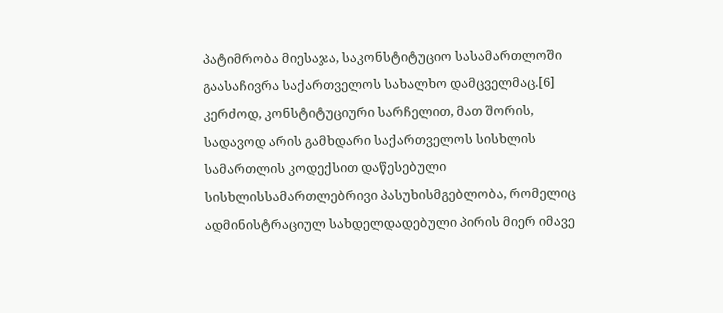პატიმრობა მიესაჯა, საკონსტიტუციო სასამართლოში გაასაჩივრა საქართველოს სახალხო დამცველმაც.[6] კერძოდ, კონსტიტუციური სარჩელით, მათ შორის, სადავოდ არის გამხდარი საქართველოს სისხლის სამართლის კოდექსით დაწესებული სისხლისსამართლებრივი პასუხისმგებლობა, რომელიც ადმინისტრაციულ სახდელდადებული პირის მიერ იმავე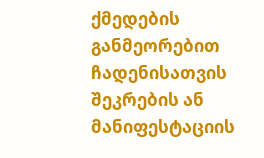ქმედების განმეორებით ჩადენისათვის შეკრების ან მანიფესტაციის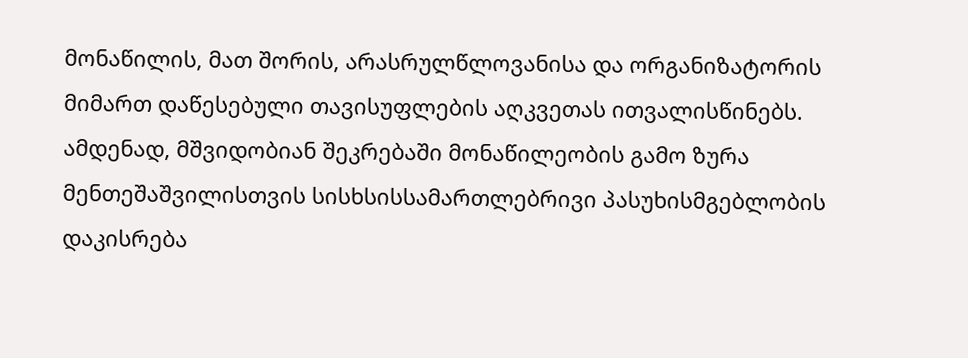მონაწილის, მათ შორის, არასრულწლოვანისა და ორგანიზატორის მიმართ დაწესებული თავისუფლების აღკვეთას ითვალისწინებს.
ამდენად, მშვიდობიან შეკრებაში მონაწილეობის გამო ზურა მენთეშაშვილისთვის სისხსისსამართლებრივი პასუხისმგებლობის დაკისრება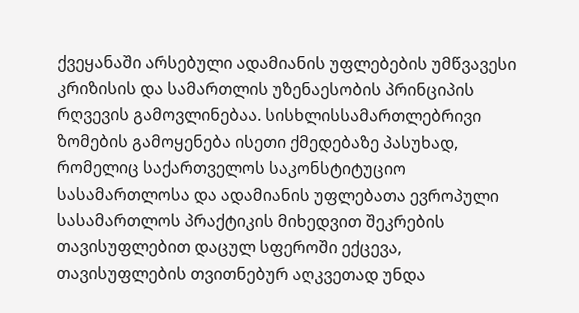ქვეყანაში არსებული ადამიანის უფლებების უმწვავესი კრიზისის და სამართლის უზენაესობის პრინციპის რღვევის გამოვლინებაა. სისხლისსამართლებრივი ზომების გამოყენება ისეთი ქმედებაზე პასუხად, რომელიც საქართველოს საკონსტიტუციო სასამართლოსა და ადამიანის უფლებათა ევროპული სასამართლოს პრაქტიკის მიხედვით შეკრების თავისუფლებით დაცულ სფეროში ექცევა, თავისუფლების თვითნებურ აღკვეთად უნდა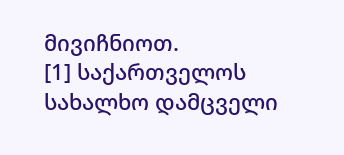მივიჩნიოთ.
[1] საქართველოს სახალხო დამცველი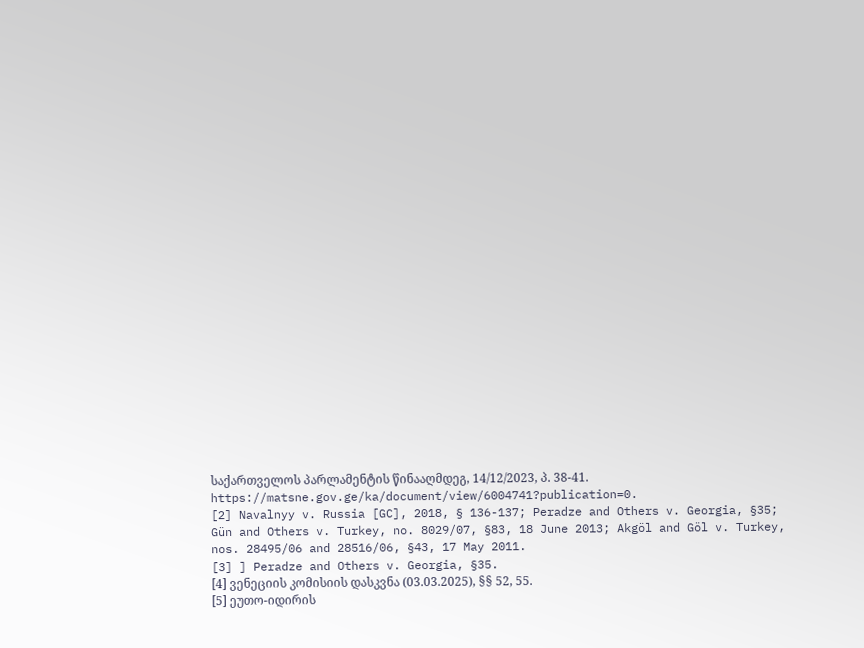საქართველოს პარლამენტის წინააღმდეგ, 14/12/2023, პ. 38-41. https://matsne.gov.ge/ka/document/view/6004741?publication=0.
[2] Navalnyy v. Russia [GC], 2018, § 136-137; Peradze and Others v. Georgia, §35; Gün and Others v. Turkey, no. 8029/07, §83, 18 June 2013; Akgöl and Göl v. Turkey, nos. 28495/06 and 28516/06, §43, 17 May 2011.
[3] ] Peradze and Others v. Georgia, §35.
[4] ვენეციის კომისიის დასკვნა (03.03.2025), §§ 52, 55.
[5] ეუთო-იდირის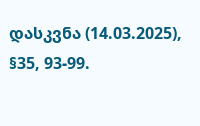დასკვნა (14.03.2025), §35, 93-99.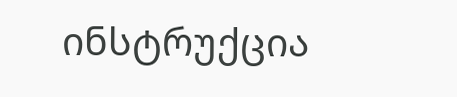ინსტრუქცია